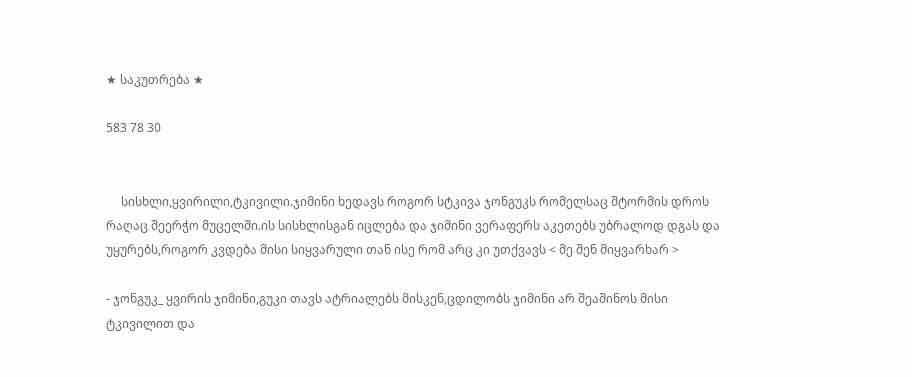★ საკუთრება ★

583 78 30


     სისხლი,ყვირილი,ტკივილი.ჯიმინი ხედავს როგორ სტკივა ჯონგუკს რომელსაც შტორმის დროს რაღაც შეერჭო მუცელში.ის სისხლისგან იცლება და ჯიმინი ვერაფერს აკეთებს უბრალოდ დგას და უყურებს,როგორ კვდება მისი სიყვარული თან ისე რომ არც კი უთქვავს < მე შენ მიყვარხარ >

- ჯონგუკ_ ყვირის ჯიმინი,გუკი თავს ატრიალებს მისკენ,ცდილობს ჯიმინი არ შეაშინოს მისი ტკივილით და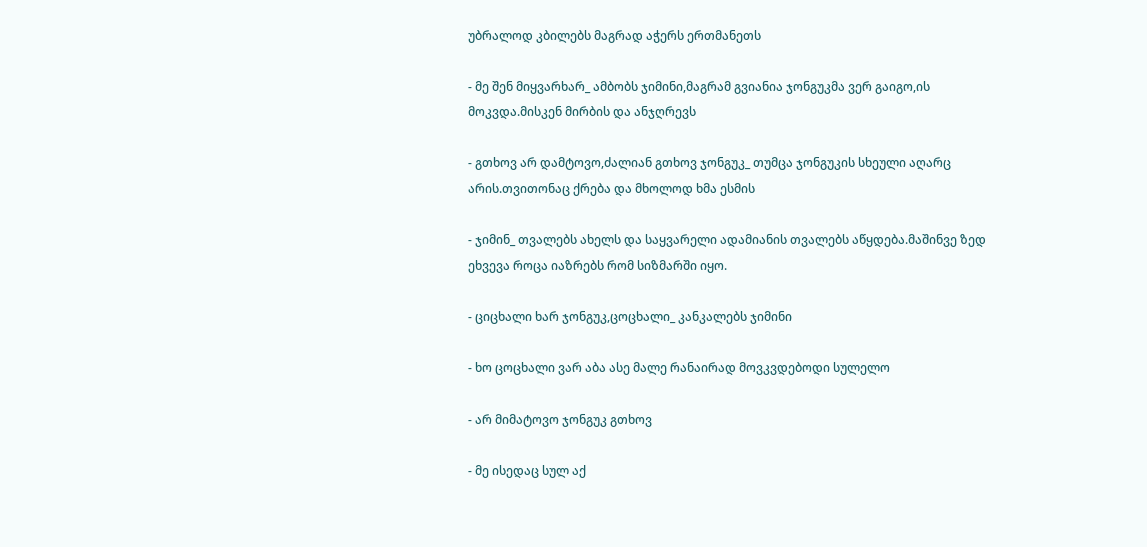უბრალოდ კბილებს მაგრად აჭერს ერთმანეთს

- მე შენ მიყვარხარ_ ამბობს ჯიმინი,მაგრამ გვიანია ჯონგუკმა ვერ გაიგო,ის მოკვდა.მისკენ მირბის და ანჯღრევს

- გთხოვ არ დამტოვო,ძალიან გთხოვ ჯონგუკ_ თუმცა ჯონგუკის სხეული აღარც არის.თვითონაც ქრება და მხოლოდ ხმა ესმის

- ჯიმინ_ თვალებს ახელს და საყვარელი ადამიანის თვალებს აწყდება.მაშინვე ზედ ეხვევა როცა იაზრებს რომ სიზმარში იყო.

- ციცხალი ხარ ჯონგუკ,ცოცხალი_ კანკალებს ჯიმინი

- ხო ცოცხალი ვარ აბა ასე მალე რანაირად მოვკვდებოდი სულელო

- არ მიმატოვო ჯონგუკ გთხოვ

- მე ისედაც სულ აქ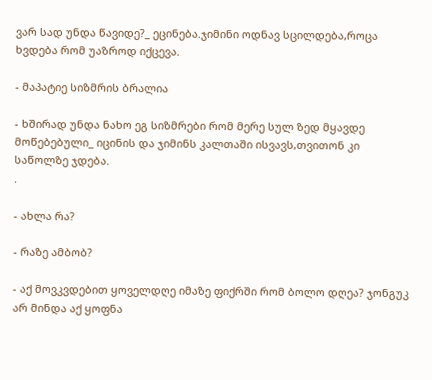ვარ სად უნდა წავიდე?_ ეცინება.ჯიმინი ოდნავ სცილდება,როცა ხვდება რომ უაზროდ იქცევა.

- მაპატიე სიზმრის ბრალია

- ხშირად უნდა ნახო ეგ სიზმრები რომ მერე სულ ზედ მყავდე მოწებებული_ იცინის და ჯიმინს კალთაში ისვავს,თვითონ კი საწოლზე ჯდება.
.

- ახლა რა?

- რაზე ამბობ?

- აქ მოვკვდებით ყოველდღე იმაზე ფიქრში რომ ბოლო დღეა? ჯონგუკ არ მინდა აქ ყოფნა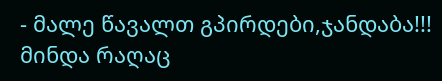- მალე წავალთ გპირდები,ჯანდაბა!!! მინდა რაღაც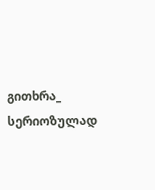გითხრა_ სერიოზულად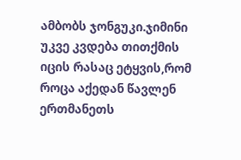ამბობს ჯონგუკი.ჯიმინი უკვე კვდება თითქმის იცის რასაც ეტყვის,რომ როცა აქედან წავლენ ერთმანეთს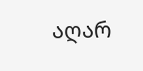აღარ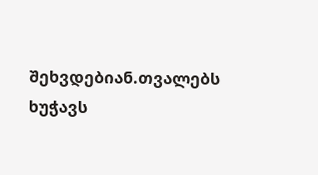შეხვდებიან.თვალებს ხუჭავს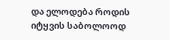და ელოდება როდის იტყვის საბოლოოდ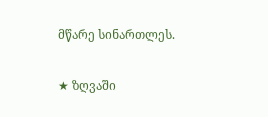მწარე სინართლეს.

★ ზღვაში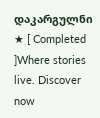დაკარგულნი ★ [ Completed ]Where stories live. Discover now